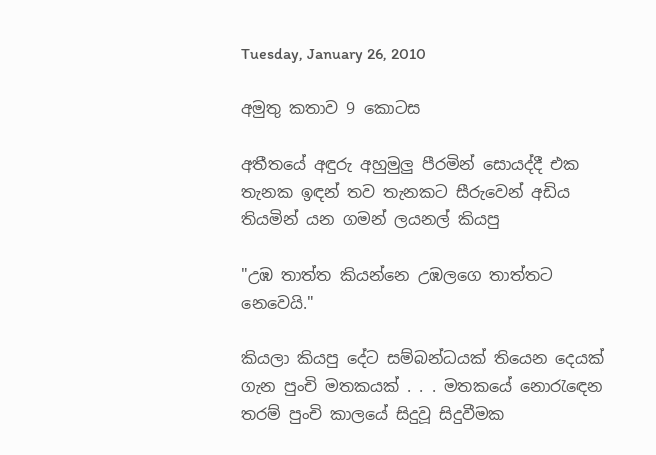Tuesday, January 26, 2010

අමුතු කතාව 9 කොටස

අතීතයේ අඳුරු අහුමුලු පීරමින් සොයද්දී එක තැනක ඉඳන් තව තැනකට සීරුවෙන් අඩිය තියමින් යන ගමන් ලයනල් කියපු

"උඹ තාත්ත කියන්නෙ උඹලගෙ තාත්තට නෙවෙයි."

කියලා කියපු දේට සම්බන්ධයක් තියෙන දෙයක් ගැන පුංචි මතකයක් . . . මතකයේ නොරැඳෙන තරම් පුංචි කාලයේ සිදුවූ සිදුවීමක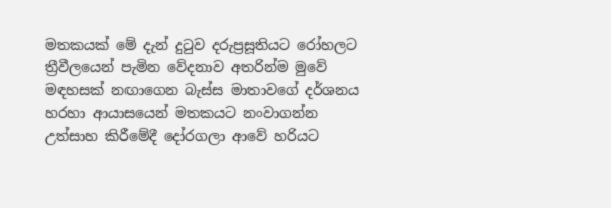මතකයක් මේ දැන් දුටුව දරුප්‍රසූතියට රෝහලට ත්‍රීවීලයෙන් පැමින වේදනාව අතරින්ම මුවේ මඳහසක් නඟාගෙන බැස්ස මාතාවගේ දර්ශනය හරහා ආයාසයෙන් මතකයට නංවාගන්න උත්සාහ කිරීමේදී දෝරගලා ආවේ හරියට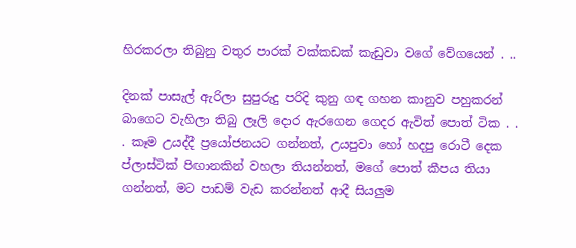හිරකරලා තිබුනු වතුර පාරක් වක්කඩක් කැඩුවා වගේ වේගයෙන් . ..

දිනක් පාසැල් ඇරිලා සුපුරුදු පරිදි කුනු ගඳ ගහන කානුව පහුකරන් බාගෙට වැහිලා තිබු ලෑලි දොර ඇරගෙන ගෙදර ඇවිත් පොත් ටික . . . කෑම උයද්දී ප්‍රයෝජනයට ගන්නත්, උයපුවා හෝ හදපු රොටී දෙක ප්ලාස්ටික් පිඟානකින් වහලා තියන්නත්, මගේ පොත් කීපය තියා ගන්නත්, මට පාඩම් වැඩ කරන්නත් ආදී සියලුම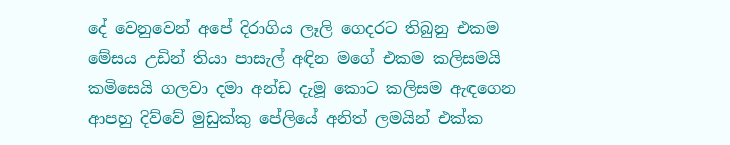දේ වෙනුවෙන් අපේ දිරාගිය ලෑලි ගෙදරට තිබුනු එකම මේසය උඩින් තියා පාසැල් අඳින මගේ එකම කලිසමයි කමිසෙයි ගලවා දමා අන්ඩ දැමූ කොට කලිසම ඇඳගෙන ආපහු දිව්වේ මුඩුක්කු පේලියේ අනිත් ලමයින් එක්ක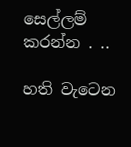සෙල්ලම් කරන්න . ..

හති වැටෙන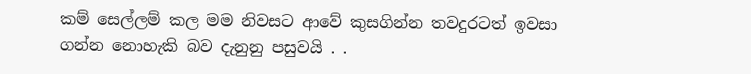කම් සෙල්ලම් කල මම නිවසට ආවේ කුසගින්න තවදුරටත් ඉවසා ගන්න නොහැකි බව දැනුනු පසුවයි . .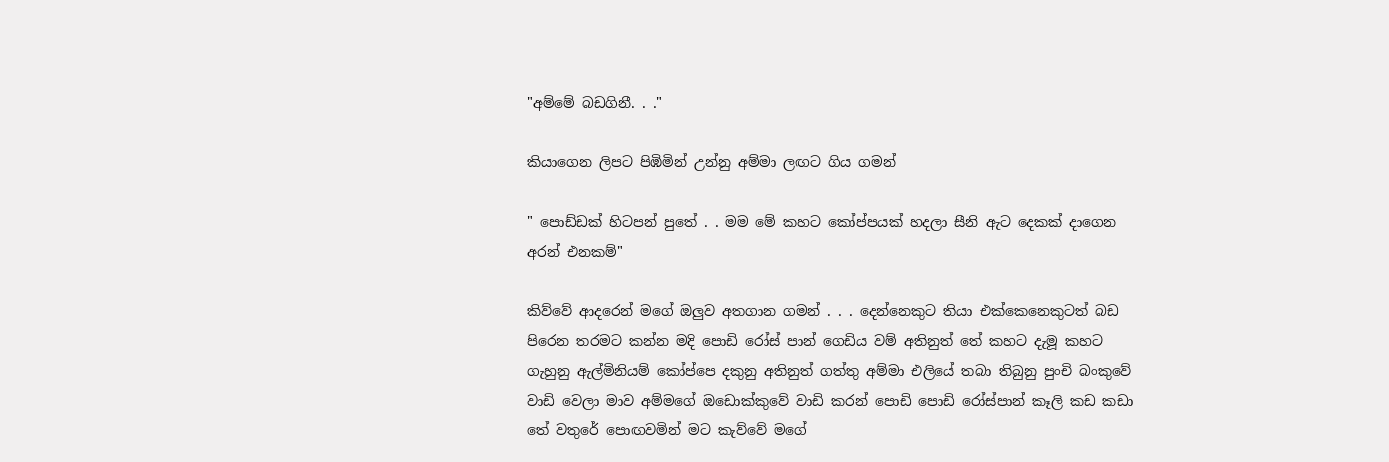"අම්මේ බඩගිනී. . ."

කියාගෙන ලිපට පිඹිමින් උන්නු අම්මා ලඟට ගිය ගමන්

" පොඩ්ඩක් හිටපන් පුතේ . . මම මේ කහට කෝප්පයක් හදලා සීනි ඇට දෙකක් දාගෙන අරන් එනකම්"

කිව්වේ ආදරෙන් මගේ ඔලුව අතගාන ගමන් . . . දෙන්නෙකුට තියා එක්කෙනෙකුටත් බඩ පිරෙන තරමට කන්න මදි පොඩි රෝස් පාන් ගෙඩිය වම් අතිනුත් තේ කහට දැමූ කහට ගැහුනු ඇල්මිනියම් කෝප්පෙ දකුනු අතිනුත් ගත්තු අම්මා එලියේ තබා තිබුනු පුංචි බංකුවේ වාඩි වෙලා මාව අම්මගේ ඔඩොක්කුවේ වාඩි කරන් පොඩි පොඩි රෝස්පාන් කෑලි කඩ කඩා තේ වතුරේ පොඟවමින් මට කැව්වේ මගේ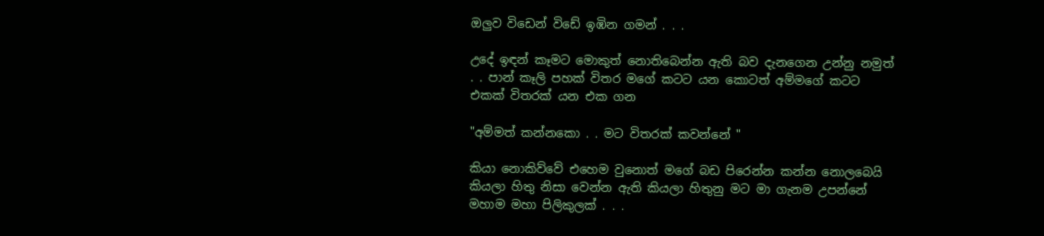ඔලුව විඩෙන් විඩේ ඉඹින ගමන් . . .

උදේ ඉඳන් කෑමට මොකුත් නොතිබෙන්න ඇති බව දැනගෙන උන්නු නමුත් . . පාන් කෑලි පහක් විතර මගේ කටට යන කොටත් අම්මගේ කටට එකක් විතරක් යන එක ගන

"අම්මත් කන්නකො . . මට විතරක් කවන්නේ "

කියා නොකිව්වේ එහෙම වුනොත් මගේ බඩ පිරෙන්න කන්න නොලබෙයි කියලා හිතු නිසා වෙන්න ඇති කියලා හිතුනු මට මා ගැනම උපන්නේ මහාම මහා පිලිකුලක් . . .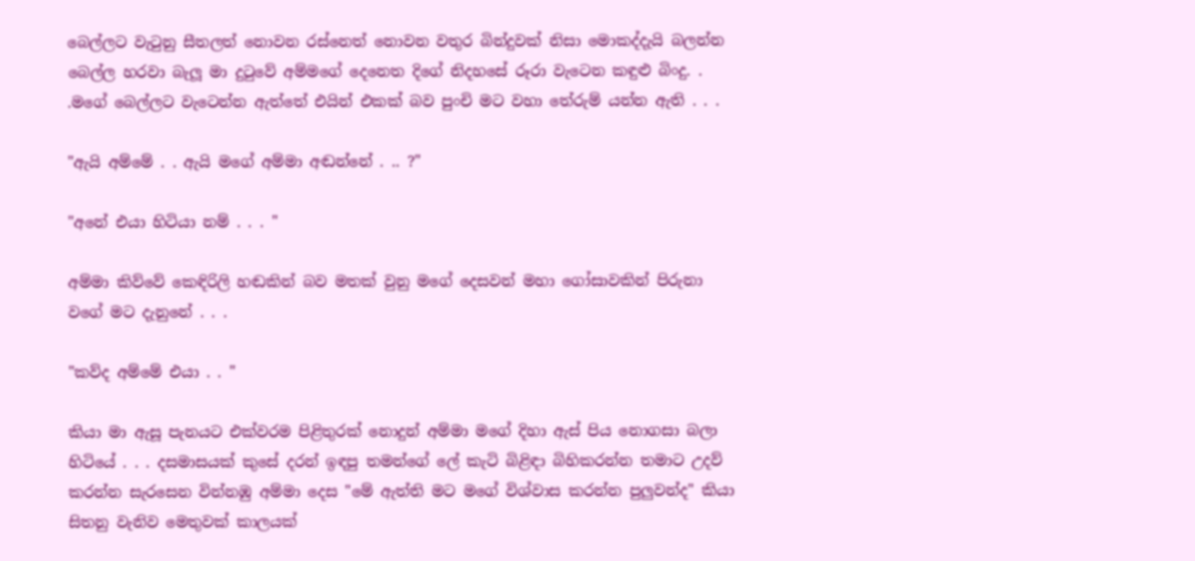බෙල්ලට වැටුනු සීතලත් නොවන රස්නෙත් නොවන වතුර බින්දුවක් නිසා මොකද්දැයි බලන්න බෙල්ල හරවා බැලූ මා දුටුවේ අම්මගේ දෙනෙත දිගේ නිදහසේ රූරා වැටෙන කඳුළු බිංදු. . .මගේ බෙල්ලට වැටෙන්න ඇත්තේ එයින් එකක් බව පුංචි මට වහා තේරුම් යන්න ඇති . . .

"ඇයි අම්මේ . . ඇයි මගේ අම්මා අඬන්නේ . .. ?"

"අනේ එයා හිටියා නම් . . . "

අම්මා කිව්වේ කෙඳිරිලි හඬකින් බව මතක් වුනු මගේ දෙසවන් මහා ගෝසාවකින් පිරුනා වගේ මට දැනුනේ . . .

"කව්ද අම්මේ එයා . . "

කියා මා ඇසූ පැනයට එක්වරම පිළිතුරක් නොදුන් අම්මා මගේ දිහා ඇස් පිය නොගසා බලා හිටියේ . . . දසමාසයක් කුසේ දරන් ඉඳපු තමන්ගේ ලේ කැටි බිළිඳා බිහිකරන්න තමාට උදව් කරන්න සැරසෙන වින්නඹු අම්මා දෙස "මේ ඇත්ති මට මගේ විශ්වාස කරන්න පුලුවන්ද" කියා සිතනු වැනිව මෙතුවක් කාලයක්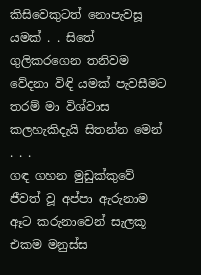කිසිවෙකුටත් නොපැවසූ යමක් . . සිතේ ගුලිකරගෙන තනිවම වේදනා විඳි යමක් පැවසීමට තරම් මා විශ්වාස කලහැකිදැයි සිතන්න මෙන් . . .
ගඳ ගහන මුඩුක්කුවේ ජීවත් වූ අප්පා ඇරුනාම ඈට කරුනාවෙන් සැලකූ එකම මනුස්ස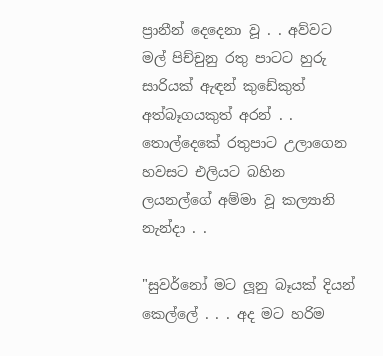ප්‍රානීන් දෙදෙනා වූ . . අව්වට මල් පිච්චුනු රතු පාටට හුරු සාරියක් ඇඳන් කුඩේකුත් අත්බෑගයකුත් අරන් . . තොල්දෙකේ රතුපාට උලාගෙන හවසට එලියට බහින ලයනල්ගේ අම්මා වූ කල්‍යානි නැන්දා . .

"සුවර්නෝ මට ලූනු බෑයක් දියන් කෙල්ලේ . . . අද මට හරිම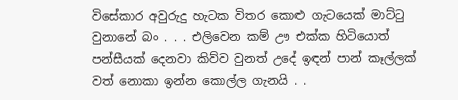විසේකාර අවුරුදු හැටක විතර කොළු ගැටයෙක් මාට්ටු වුනානේ බං . . . එලිවෙන කම් ඌ එක්ක හිටියොත් පන්සීයක් දෙනවා කිව්ව වුනත් උදේ ඉඳන් පාන් කෑල්ලක් වත් නොකා ඉන්න කොල්ල ගැනයි . .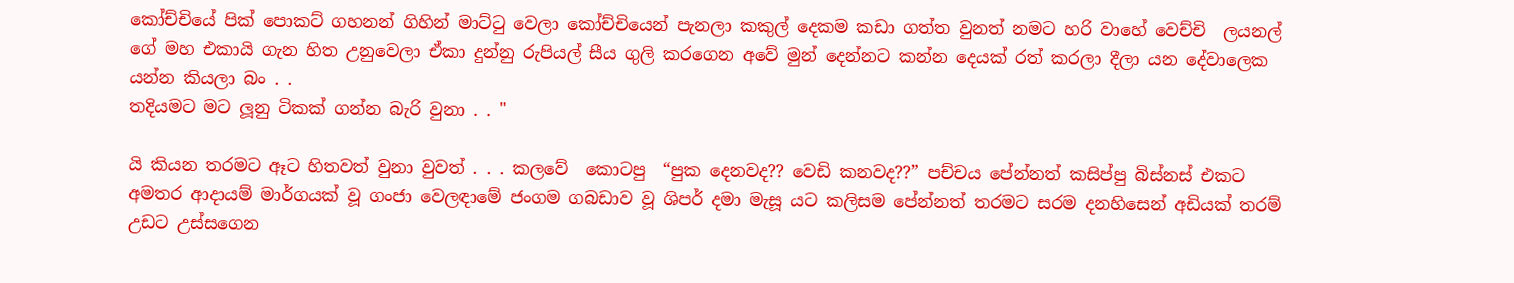කෝච්චියේ පික් පොකට් ගහනන් ගිහින් මාට්ටු වෙලා කෝච්චියෙන් පැනලා කකුල් දෙකම කඩා ගත්ත වුනත් නමට හරි වාහේ වෙච්චි  ලයනල් ගේ මහ එකායි ගැන හිත උනුවෙලා ඒකා දුන්නු රුපියල් සීය ගුලි කරගෙන අවේ මුන් දෙන්නට කන්න දෙයක් රත් කරලා දීලා යන දේවාලෙක යන්න කියලා බං . .
තදියමට මට ලූනු ටිකක් ගන්න බැරි වුනා . . "

යි කියන තරමට ඈට හිතවත් වුනා වුවත් . . . කලවේ  කොටපු  “පුක දෙනවද?? වෙඩි කනවද??” පච්චය පේන්නත් කසිප්පු බිස්නස් එකට අමතර ආදායම් මාර්ගයක් වූ ගංජා වෙලඳාමේ ජංගම ගබඩාව වූ ශිපර් දමා මැසූ යට කලිසම පේන්නත් තරමට සරම දනහිසෙන් අඩියක් තරම් උඩට උස්සගෙන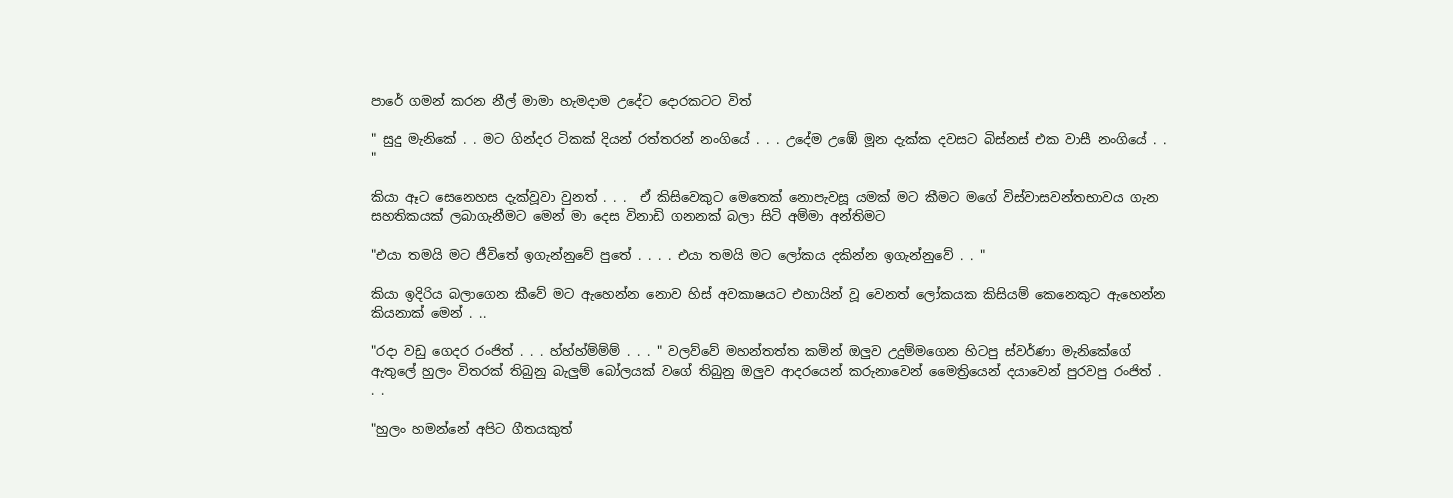පාරේ ගමන් කරන නීල් මාමා හැමදාම උදේට දොරකටට විත්

" සුදු මැනිකේ . . මට ගින්දර ටිකක් දියන් රත්තරන් නංගියේ . . . උදේම උඹේ මූන දැක්ක දවසට බිස්නස් එක වාසී නංගියේ . . "

කියා ඈට සෙනෙහස දැක්වූවා වුනත් . . .  ඒ කිසිවෙකුට මෙතෙක් නොපැවසූ යමක් මට කීමට මගේ විස්වාසවන්තභාවය ගැන සහතිකයක් ලබාගැනීමට මෙන් මා දෙස විනාඩි ගනනක් බලා සිටි අම්මා අන්තිමට

"එයා තමයි මට ජීවිතේ ඉගැන්නුවේ පුතේ . . . . එයා තමයි මට ලෝකය දකින්න ඉගැන්නුවේ . . "

කියා ඉදිරිය බලාගෙන කීවේ මට ඇහෙන්න නොව හිස් අවකාෂයට එහායින් වූ වෙනත් ලෝකයක කිසියම් කෙනෙකුට ඇහෙන්න කියනාක් මෙන් . ..

"රදා වඩු ගෙදර රංජිත් . . . හ්හ්හ්ම්ම්ම් . . . " වලව්වේ මහන්තත්ත කමින් ඔලුව උදුම්මගෙන හිටපු ස්වර්ණා මැනිකේගේ ඇතුලේ හුලං විතරක් තිබුනු බැලුම් බෝලයක් වගේ තිබුනු ඔලුව ආදරයෙන් කරුනාවෙන් මෛත්‍රියෙන් දයාවෙන් පුරවපු රංජිත් . . .

"හුලං හමන්නේ අපිට ගීතයකුත්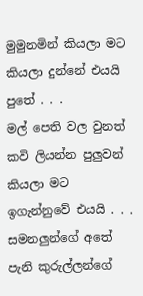මුමුනමින් කියලා මට කියලා දුන්නේ එයයි පුතේ . . .
මල් පෙති වල වුනත් කවි ලියන්න පුලුවන් කියලා මට ඉගැන්නුවේ එයයි . . . සමනලුන්ගේ අතේ පැනි කුරුල්ලන්ගේ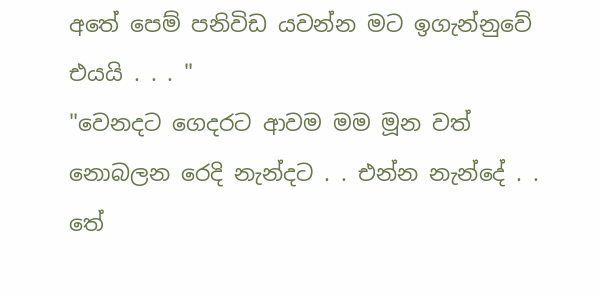අතේ පෙම් පනිවිඩ යවන්න මට ඉගැන්නුවේ එයයි . . . "
"වෙනදට ගෙදරට ආවම මම මූන වත් නොබලන රෙදි නැන්දට . . එන්න නැන්දේ . . තේ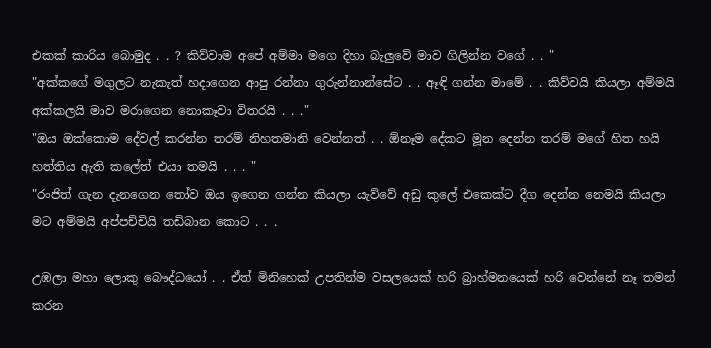එකක් කාරිය බොමුද . . ? කිව්වාම අපේ අම්මා මගෙ දිහා බැලුවේ මාව ගිලින්න වගේ . . "
"අක්කගේ මගුලට නැකැත් හදාගෙන ආපු රන්නා ගුරුන්නාන්සේට . . ඈඳි ගන්න මාමේ . . කිව්වයි කියලා අම්මයි අක්කලයි මාව මරාගෙන නොකෑවා විතරයි . . ."
"ඔය ඔක්කොම දේවල් කරන්න තරම් නිහතමානි වෙන්නත් . . ඕනෑම දේකට මූන දෙන්න තරම් මගේ හිත හයි හත්තිය ඇති කලේත් එයා තමයි . . . "
"රංජිත් ගැන දැනගෙන තෝව ඔය ඉගෙන ගන්න කියලා යැව්වේ අඩු කුලේ එකෙක්ට දීග දෙන්න නෙමයි කියලා මට අම්මයි අප්පච්චියි තඩිබාන කොට . . .

උඹලා මහා ලොකු බෞද්ධයෝ . . ඒත් මිනිහෙක් උපතින්ම වසලයෙක් හරි බ්‍රාහ්මනයෙක් හරි වෙන්නේ නෑ තමන් කරන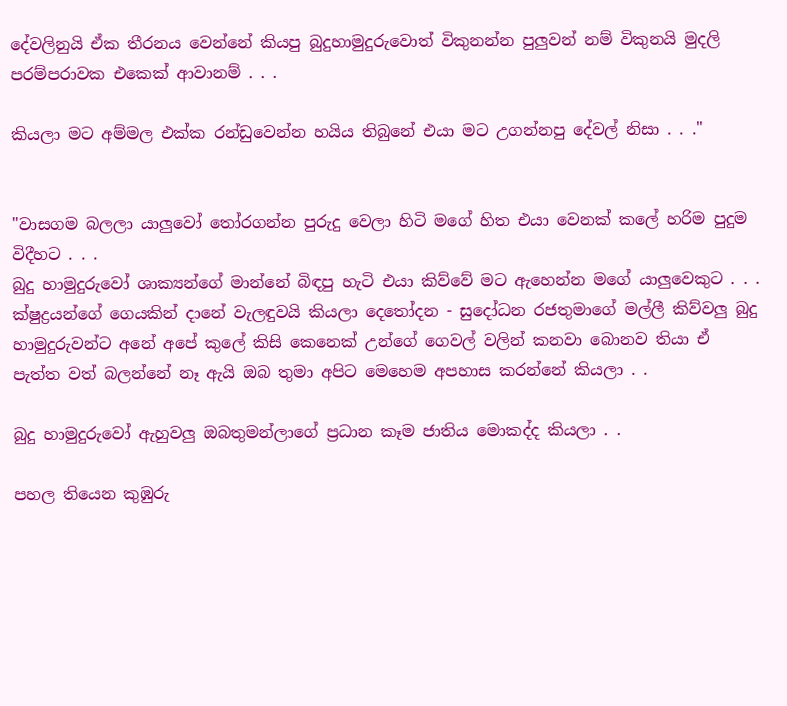දේවලිනුයි ඒක තීරනය වෙන්නේ කියපු බුදුහාමුදුරුවොත් විකුනන්න පුලුවන් නම් විකුනයි මුදලි පරම්පරාවක එකෙක් ආවානම් . . .

කියලා මට අම්මල එක්ක රන්ඩුවෙන්න හයිය තිබුනේ එයා මට උගන්නපු දේවල් නිසා . . ."


"වාසගම බලලා යාලුවෝ තෝරගන්න පුරුදු වෙලා හිටි මගේ හිත එයා වෙනක් කලේ හරිම පුදුම විදීහට . . .
බුදු හාමුදුරුවෝ ශාක්‍යන්ගේ මාන්නේ බිඳපු හැටි එයා කිව්වේ මට ඇහෙන්න මගේ යාලුවෙකුට . . .
ක්ෂුද්‍රයන්ගේ ගෙයකින් දානේ වැලඳුවයි කියලා දෙතෝදන - සුදෝධන රජතුමාගේ මල්ලී කිව්වලු බුදු හාමුදුරුවන්ට අනේ අපේ කුලේ කිසි කෙනෙක් උන්ගේ ගෙවල් වලින් කනවා බොනව තියා ඒ පැත්ත වත් බලන්නේ නෑ ඇයි ඔබ තුමා අපිට මෙහෙම අපහාස කරන්නේ කියලා . .

බුදු හාමුදුරුවෝ ඇහුවලු ඔබතුමන්ලාගේ ප්‍රධාන කෑම ජාතිය මොකද්ද කියලා . .

පහල තියෙන කුඹුරු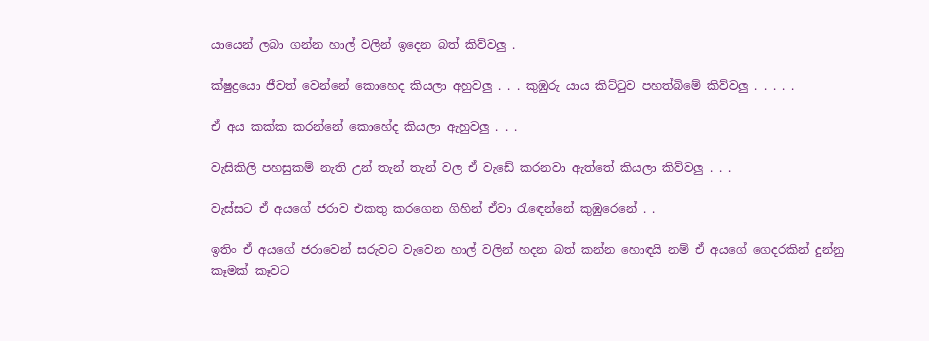යායෙන් ලබා ගන්න හාල් වලින් ඉදෙන බත් කිව්වලු .

ක්ෂුද්‍රයො ජීවත් වෙන්නේ කොහෙද කියලා අහුවලු . . . කුඹුරු යාය කිට්ටුව පහත්බිමේ කිව්වලු . . . . .

ඒ අය කක්ක කරන්නේ කොහේද කියලා ඇහුවලු . . .

වැසිකිලි පහසුකම් නැති උන් තැන් තැන් වල ඒ වැඩේ කරනවා ඇත්තේ කියලා කිව්වලු . . .

වැස්සට ඒ අයගේ ජරාව එකතු කරගෙන ගිහින් ඒවා රැඳෙන්නේ කුඹුරෙනේ . .

ඉතිං ඒ අයගේ ජරාවෙන් සරුවට වැවෙන හාල් වලින් හදන බත් කන්න හොඳයි නම් ඒ අයගේ ගෙදරකින් දුන්නු කෑමක් කෑවට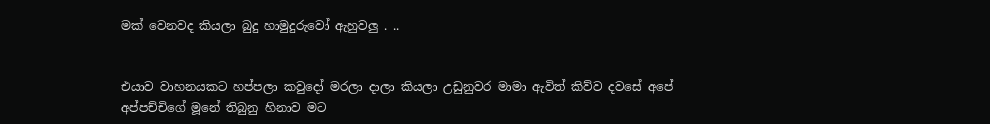මක් වෙනවද කියලා බුදු හාමුදුරුවෝ ඇහුවලු . ..


එයාව වාහනයකට හප්පලා කවුදෝ මරලා දාලා කියලා උඩුනුවර මාමා ඇවිත් කිව්ව දවසේ අපේ අප්පච්චිගේ මූනේ තිබුනු හිනාව මට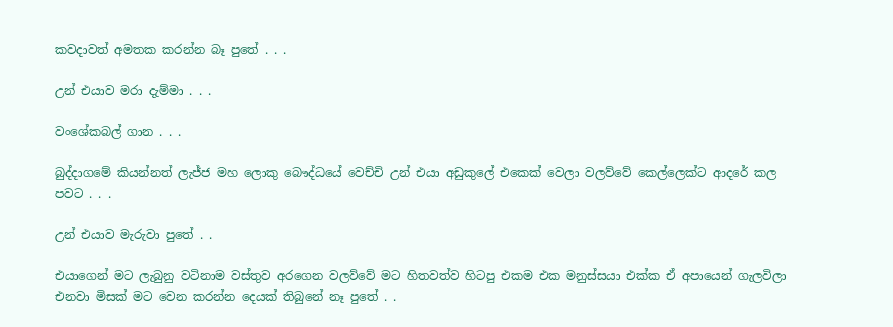කවදාවත් අමතක කරන්න බෑ පුතේ . . .

උන් එයාව මරා දැම්මා . . .

වංශේකබල් ගාන . . .

බුද්දාගමේ කියන්නත් ලැජ්ජ මහ ලොකු බෞද්ධයේ වෙච්චි උන් එයා අඩුකුලේ එකෙක් වෙලා වලව්වේ කෙල්ලෙක්ට ආදරේ කල පවට . . .

උන් එයාව මැරුවා පුතේ . .

එයාගෙන් මට ලැබුනු වටිනාම වස්තුව අරගෙන වලව්වේ මට හිතවත්ව හිටපු එකම එක මනුස්සයා එක්ක ඒ අපායෙන් ගැලවිලා එනවා මිසක් මට වෙන කරන්න දෙයක් තිබුනේ නෑ පුතේ . .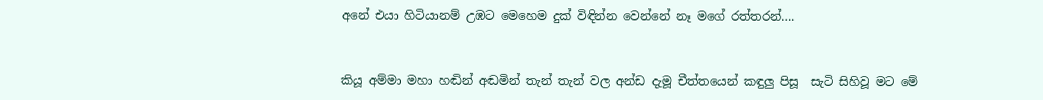අනේ එයා හිටියානම් උඹට මෙහෙම දුක් විඳින්න වෙන්නේ නෑ මගේ රත්තරන්….


කියූ අම්මා මහා හඬින් අඬමින් තැන් තැන් වල අන්ඩ දැමූ චීත්තයෙන් කඳුලු පිසූ  සැටි සිහිවූ මට මේ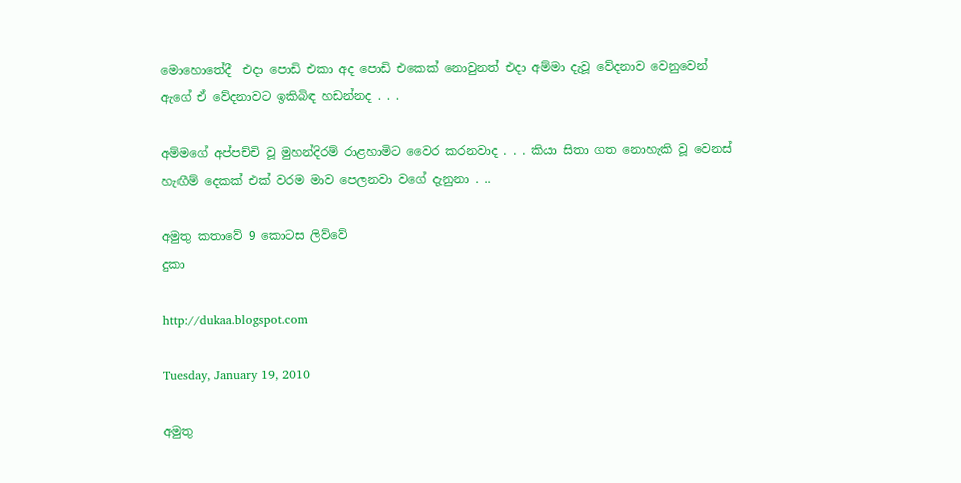මොහොතේදී  එදා පොඩි එකා අද පොඩි එකෙක් නොවුනත් එදා අම්මා දැවූ වේදනාව වෙනුවෙන් ඇගේ ඒ වේදනාවට ඉකිබිඳ හඩන්නද . . .

අම්මගේ අප්පච්චි වූ මුහන්දිරම් රාළහාමිට වෛර කරනවාද . . . කියා සිතා ගත නොහැකි වූ වෙනස් හැඟීම් දෙකක් එක් වරම මාව පෙලනවා වගේ දැනුනා . ..

අමුතු කතාවේ 9 කොටස ලිව්වේ
දුකා

http://dukaa.blogspot.com

Tuesday, January 19, 2010

අමුතු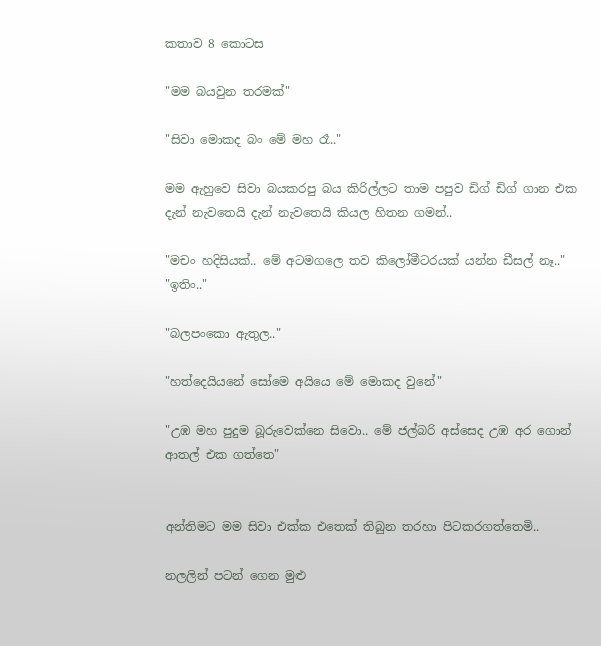කතාව 8 කොටස

"මම බයවුන තරමක්"

"සිවා මොකද බං මේ මහ රෑ.."

මම ඇහුවෙ සිවා බයකරපු බය කිරිල්ලට තාම පපුව ඩිග් ඩිග් ගාන එක දැන් නැවතෙයි දැන් නැවතෙයි කියල හිතන ගමන්..

"මචං හදිසියක්.. මේ අටම‍ගලෙ තව කිලෝමීටරයක් යන්න ඩීසල් නෑ.."
"ඉතිං.."

"බලපංකො ඇතුල.."

"හත්දෙයියනේ සෝමෙ අයියෙ මේ මොකද වුනේ"

"උඹ මහ පුදුම බූරුවෙක්නෙ සිවො.. මේ ජල්බරි අස්සෙද උඹ අර ‍ගොන් ආතල් එක ගත්තෙ"


අන්තිමට මම සිවා එක්ක එතෙක් තිබුන තරහා පිටකරගත්තෙමි..

නලලින් පටන්‍ ගෙන මුළු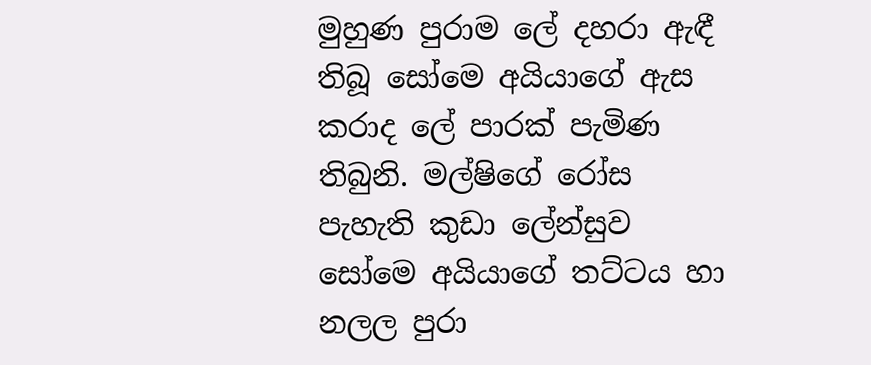මුහුණ පුරාම ලේ දහරා ඇඳී තිබූ සෝමෙ අයියාගේ ඇස කරාද ලේ පාරක් පැමිණ තිබුනි. මල්ෂිගේ රෝස පැහැති කුඩා ලේන්සුව සෝමෙ අයියාගේ තට්ටය හා නලල පුරා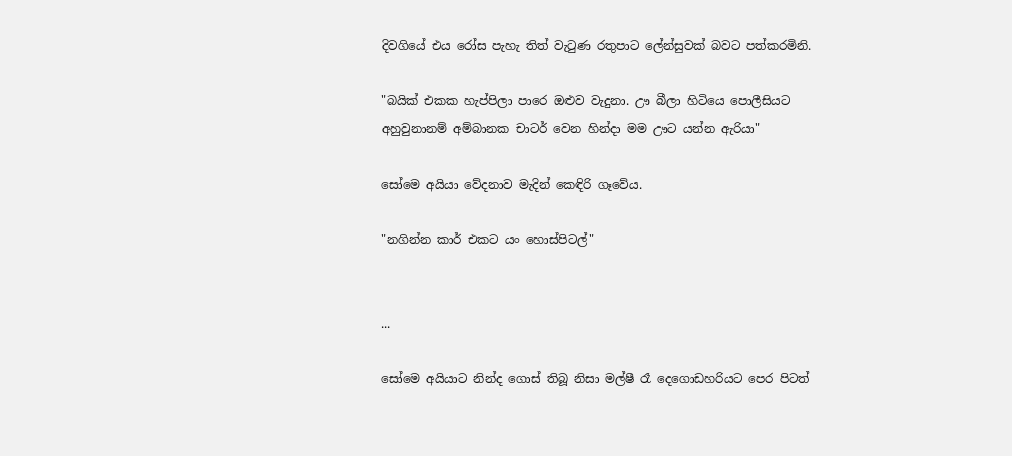දිවගියේ එය රෝස පැහැ තිත් වැටුණ රතුපාට ලේන්සුවක් බවට පත්කරමිනි.

"බයික් එකක හැප්පිලා පාරෙ ඔළුව වැදුනා. ඌ බීලා හිටියෙ පොලීසියට අහුවුනානම් අම්බානක චාටර් වෙන හින්දා මම ඌට යන්න ඇරියා"

සෝමෙ අයියා වේදනාව මැදින් කෙඳිරි ගෑවේය.

"නගින්න කාර් එකට යං හොස්පිටල්"


...

සෝමෙ අයියාට නින්ද ගොස් තිබූ නිසා මල්ෂී රෑ දෙගොඩහරියට පෙර පිටත්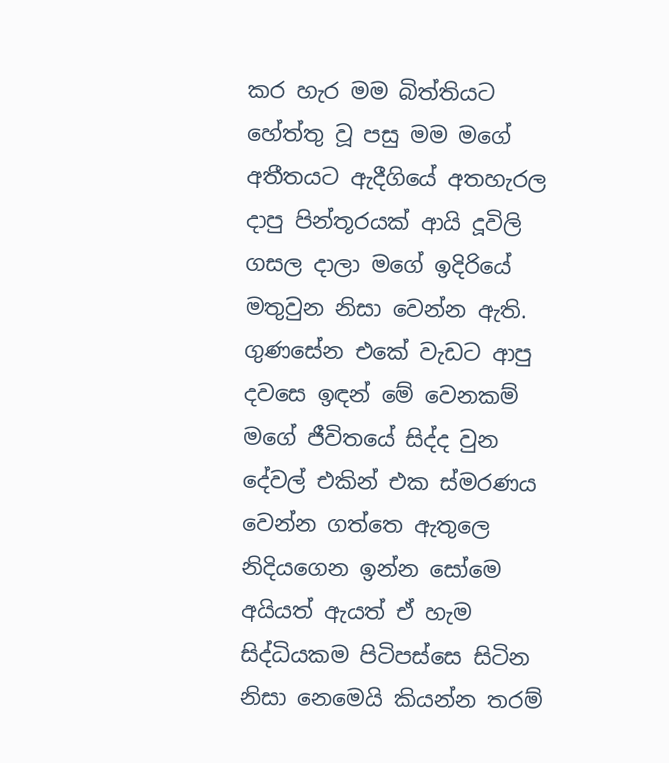කර හැර මම බිත්තියට හේත්තු වූ පසු මම මගේ අතීතයට ඇදීගියේ අතහැරල දාපු පින්තූරයක් ආයි දූවිලි ගසල දාලා මගේ ඉදිරියේ මතුවුන නිසා වෙන්න ඇති.
ගුණසේන එකේ වැඩට ආපු දවසෙ ඉඳන් මේ වෙනකම් මගේ ජීවිතයේ සිද්ද වුන දේවල් එකින් එක ස්මරණය වෙන්න ගත්තෙ ඇතුලෙ නිදියගෙන ඉන්න සෝමෙ අයියත් ඇයත් ඒ හැම සිද්ධියකම පිටිපස්සෙ සිටින නිසා නෙමෙයි කියන්න තරම්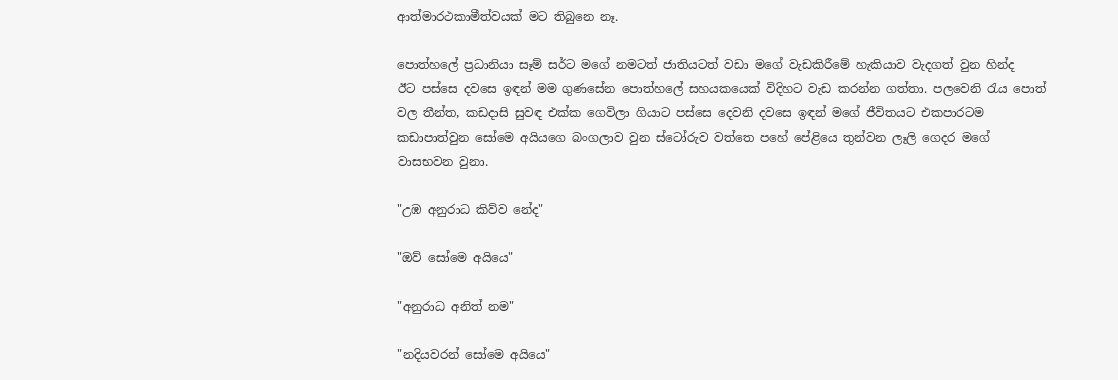ආත්මාරථකාමීත්වයක් මට තිබුනෙ නෑ.

පොත්හලේ ප්‍රධානියා සෑම් සර්ට මගේ නමටත් ජාතියටත් වඩා ‍මගේ වැඩකිරීමේ හැකියාව වැදගත් වුන හින්ද ඊට ‍පස්සෙ දවසෙ ඉඳන් මම ගුණසේන පොත්හලේ සහයකයෙක් විදිහට වැඩ කරන්න ගත්තා. පලවෙනි රැය පොත් වල තීන්ත, කඩදාසි සුවඳ එක්ක ගෙවිලා ගියාට පස්සෙ දෙවනි දවසෙ ඉඳන් මගේ ජීවිතයට එකපාරටම ක‍ඩාපාත්වුන සෝමෙ අයියගෙ බංගලාව වුන ස්ටෝරුව වත්තෙ පහේ පේළියෙ තුන්වන ලෑලි ගෙදර මගේ වාසභවන වුනා.

"උඹ අනුරාධ කිව්ව නේද"

"ඔව් සෝමෙ අයියෙ"

"අනුරාධ අනිත් න‍ම"

"නදියවරන් සෝමෙ අයියෙ"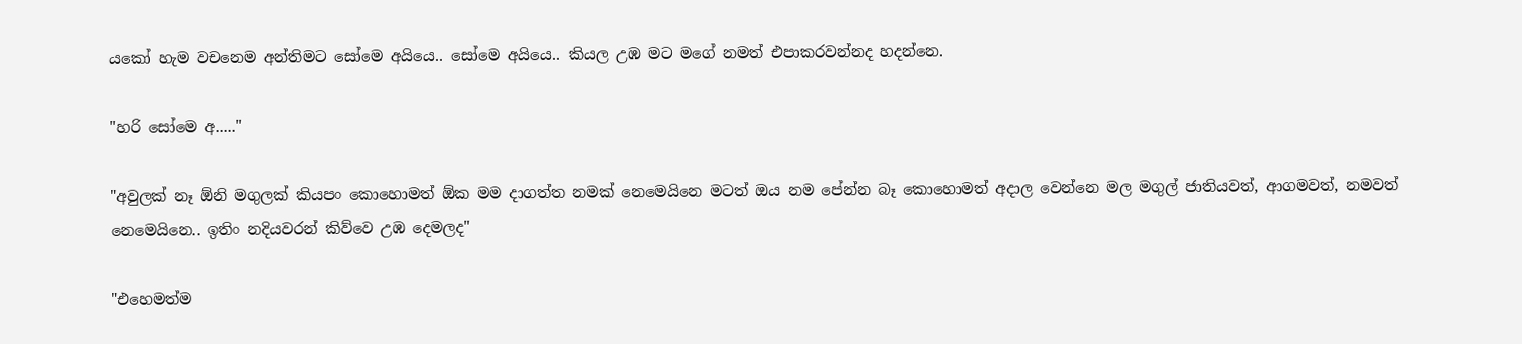යකෝ හැම වචනෙම අන්තිමට සෝමෙ අයියෙ.. සෝමෙ අයියෙ.. කියල උඹ ම‍ට මගේ නමත් එපාකරවන්නද හදන්නෙ.

"හරි සෝමෙ අ....."

"අවුලක් නෑ ඕනි මගුලක් කියපං කොහොමත් ඕක මම දාගත්ත නමක් නෙමෙයිනෙ මටත් ඔය නම පේන්න බෑ කොහොමත් අදාල වෙන්නෙ මල මගුල් ජාතියවත්, ආගමවත්, නමවත් නෙමෙයිනෙ.. ඉතිං නදිය‍වරන් කිව්වෙ උඹ දෙමලද"

"එහෙමත්ම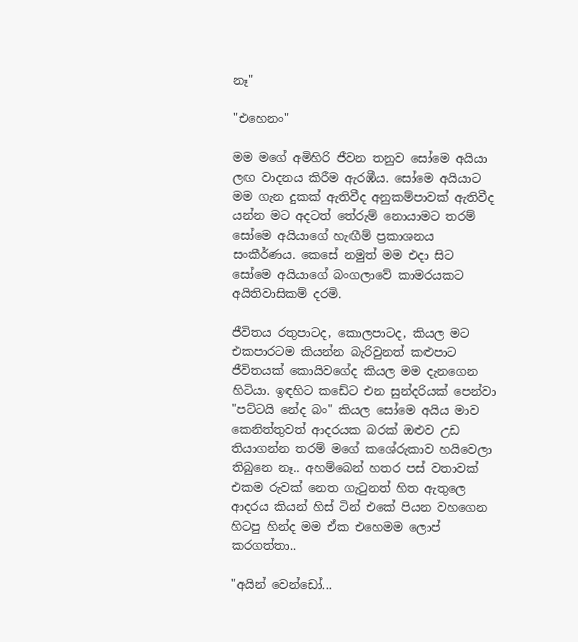නෑ"

"එහෙනං"

මම මගේ අමිහිරි ජීවන තනුව සෝමෙ අයියා ලඟ වාදනය කිරීම ඇරඹීය. සෝමෙ අයියාට මම ගැන දුකක් ඇතිවීද අනුකම්පාවක් ඇතිවීද යන්න මට අදටත් තේරුම් නොයාමට තරම් සෝමෙ අයියාගේ හැඟීම් ප්‍රකාශනය සංකීර්ණය. කෙසේ නමුත් මම එදා සිට සෝමෙ අයියාගේ බංගලාවේ කාමරයකට අයිතිවාසිකම් දරමි.

ජීවිතය රතුපාටද, කොලපාටද, කියල මට එකපාරටම කියන්න බැරිවුනත් කළුපාට ජීවිතයක් කොයිවගේද කියල මම දැනගෙන හිටියා. ඉඳහිට කඩේට එන සුන්දරියක් පෙන්වා "පට්ටයි නේද බං" කියල සෝමෙ අයිය මාව කෙනිත්තුවත් ආදරයක බරක් ඔළුව උඩ තියාගන්න තරම් මගේ කශේරුකාව හයිවෙලා තිබුනෙ නෑ.. අහම්බෙන් හතර පස් වතාවක් එකම රුවක් නෙත ගැටුනත් හිත ඇතුලෙ ආදරය කියන් හිස් ටින් එකේ පියන වහගෙන හිටපු හින්ද මම ඒක එහෙමම ලොප් කරගත්තා..

"අයින් වෙන්ඩෝ...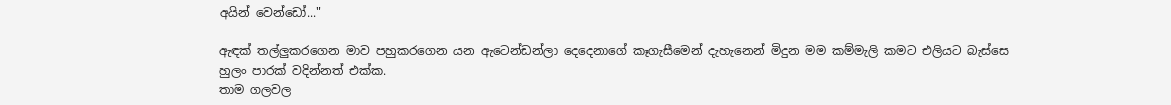අයින් වෙන්ඩෝ..."

ඇඳක් තල්ලුකරගෙන මාව පහුකරගෙන යන ඇටෙන්ඩන්ලා දෙදෙනාගේ කෑගැසීමෙන් දැහැනෙන් මිදුන මම කම්මැලි කමට එලියට බැස්සෙ හුලං පාරක් වදින්නත් එක්ක.
තාම ගලවල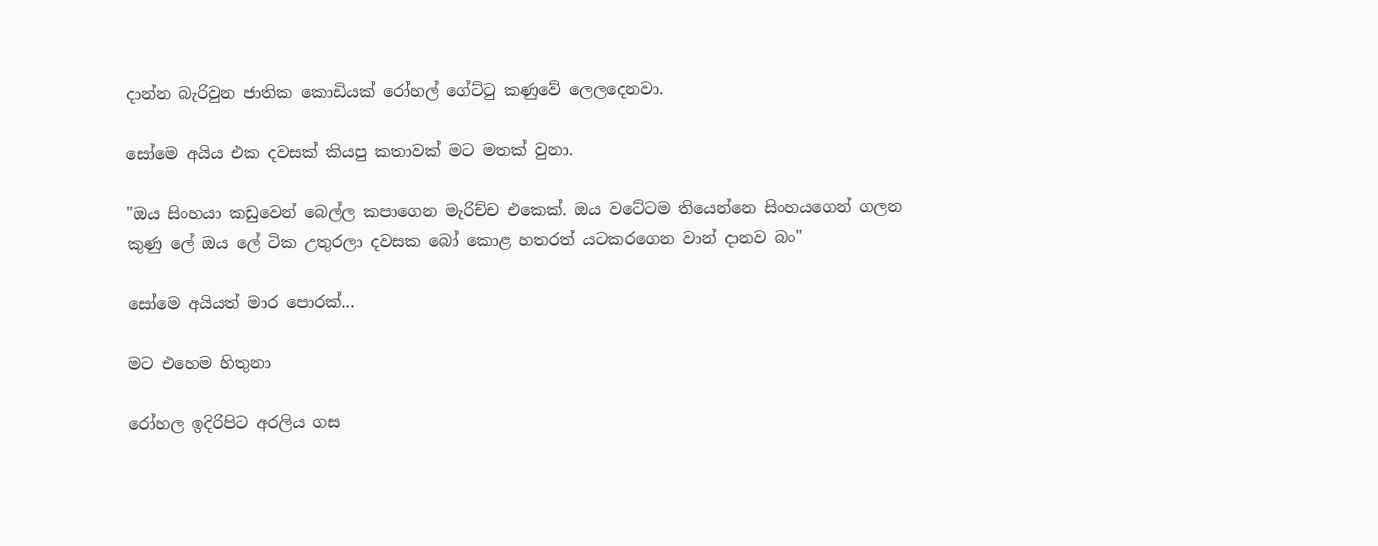දාන්න බැරිවුන ජාතික කොඩියක් රෝහල් ගේට්ටු කණුවේ ලෙලදෙනවා.

සෝමෙ අයිය එක දවසක් කියපු කතාවක් මට මතක් වුනා.

"ඔය සිංහයා කඩුවෙන් බෙල්ල කපාගෙන මැරිච්ච එකෙක්. ඔය වටේටම තියෙන්නෙ සිංහයගෙන් ගලන කුණු ලේ ඔය ලේ ටික උතුරලා දවසක බෝ කොළ හතරත් යටකරගෙන වාන් දානව බං"

සෝමෙ අයියත් මාර පොරක්...

මට එහෙම හිතුනා

රෝහල ඉදිරිපිට අරලිය ගස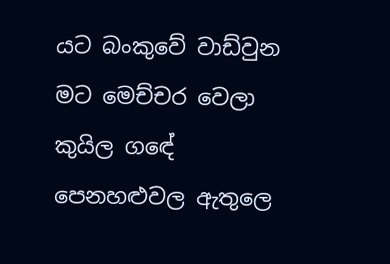යට බංකුවේ වාඩ්වුන මට මෙච්චර වෙලා කුයිල ගඳේ පෙනහළුවල ඇතුලෙ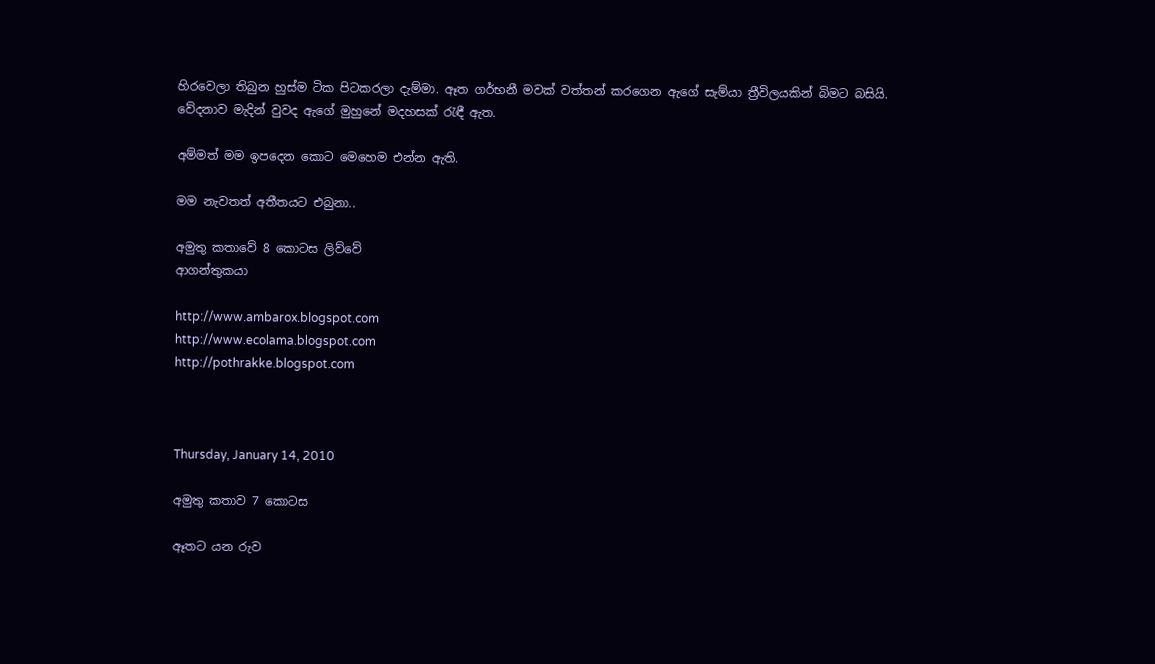හිරවෙලා තිබුන හුස්ම ටික පිටකරලා දැම්මා. ඈත ගර්භනී මවක් වත්තන් කරගෙන ඇගේ සැම්යා ත්‍රීවිලයකින් බිමට බසියි. වේදනාව මැදින් වුවද ඇගේ මුහුනේ මදහසක් රැඳී ඇත.

අම්මත් මම ඉපදෙන කොට මෙහෙම එන්න ඇති.

මම නැවතත් අතීතයට එබුනා..

අමුතු කතාවේ 8 කොටස ලිව්වේ
ආගන්තුකයා

http://www.ambarox.blogspot.com
http://www.ecolama.blogspot.com
http://pothrakke.blogspot.com



Thursday, January 14, 2010

අමුතු කතාව 7 කොටස

ඈතට යන රුව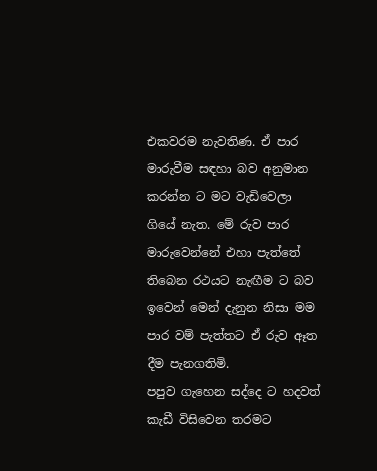එකවරම නැවතිණ. ඒ පාර මාරුවීම සඳහා බව අනුමාන කරන්න ට මට වැඩිවෙලා ගියේ නැත. මේ රුව පාර මාරුවෙන්නේ එහා පැත්තේ තිබෙන රථයට නැඟීම ට බව ඉවෙන් මෙන් දැනුන නිසා මම පාර වම් පැත්තට ඒ රුව ඈත දීම පැනගතිමි.
පපුව ගැහෙන සද්දෙ ට හදවත් කැඩී විසිවෙන තරමට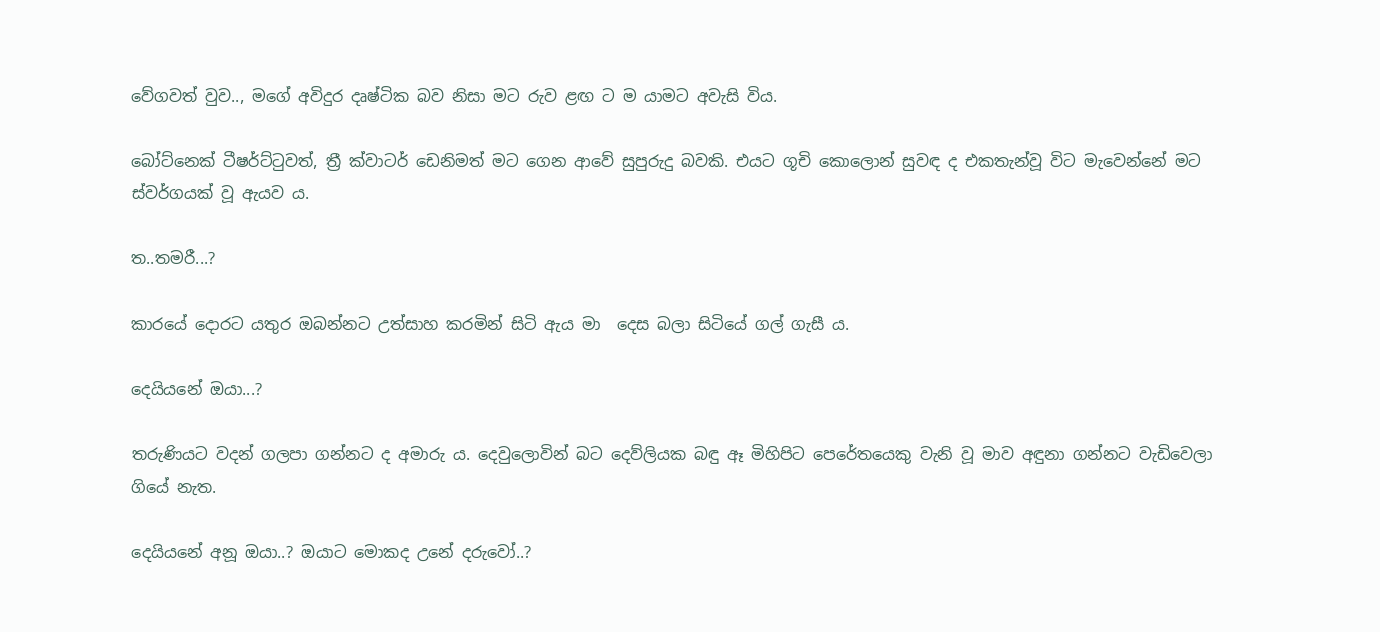වේගවත් වුව.., මගේ අවිදුර දෘෂ්ටික බව නිසා මට රුව ළඟ ට ම යාමට අවැසි විය.

බෝට්නෙක් ටීෂර්ට්ටුවත්, ත්‍රී ක්වාටර් ඩෙනිමත් මට ගෙන ආවේ සුපුරුදු බවකි. එයට ගූචි කොලොන් සුවඳ ද එකතැන්වූ විට මැවෙන්නේ මට ස්වර්ගයක් වූ ඇයව ය.

ත..තමරී...?

කාරයේ දොරට යතුර ඔබන්නට උත්සාහ කරමින් සිටි ඇය මා  දෙස බලා සිටියේ ගල් ගැසී ය.

දෙයියනේ ඔයා...?

තරුණියට වදන් ගලපා ගන්නට ද අමාරු ය. දෙවුලොවින් බට දෙව්ලියක බඳු ඈ මිහිපිට පෙරේතයෙකු වැනි වූ මාව අඳුනා ගන්නට වැඩිවෙලා ගියේ නැත.

දෙයියනේ අනූ ඔයා..? ඔයාට මොකද උනේ දරුවෝ..?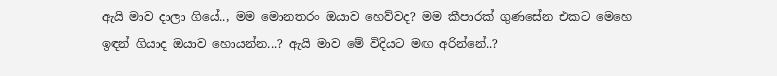ඇයි මාව දාලා ගියේ.., මම මොනතරං ඔයාව හෙව්වද? මම කීපාරක් ගුණසේන එකට මෙහෙ ඉඳන් ගියාද ඔයාව හොයන්න...? ඇයි මාව මේ විදියට මඟ අරින්නේ..?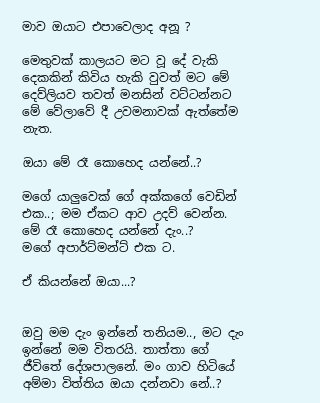මාව ඔයාට එපාවෙලාද අනූ ?

මෙතුවක් කාලයට මට වූ දේ වැකි දෙකකින් කිවිය හැකි වුවත් මට මේ දෙව්ලියව තවත් මනසින් වට්ටන්නට මේ වේලාවේ දී උවමනාවක් ඇත්තේම නැත.

ඔයා මේ රෑ කොහෙද යන්නේ..?

මගේ යාලුවෙක් ගේ අක්කගේ වෙඩින් එක..; මම ඒකට ආව උදව් වෙන්න.
මේ රෑ කොහෙද යන්නේ දැං..?
මගේ අපාර්ට්මන්ට් එක ට.

ඒ කියන්නේ ඔයා...?


ඔවු මම දැං ඉන්නේ තනියම.., මට දැං ඉන්නේ මම විතරයි. තාත්තා ගේ ජීවිතේ දේශපාලනේ. මං ගාව හිටියේ අම්මා විත්තිය ඔයා දන්නවා නේ..?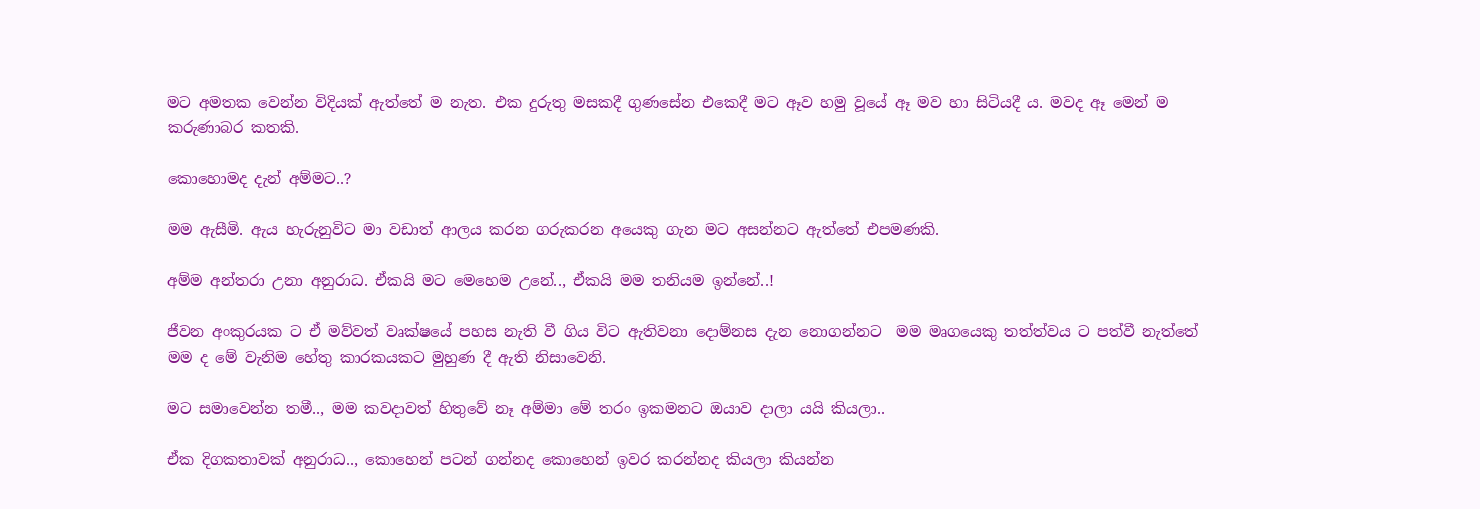මට අමතක වෙන්න විදියක් ඇත්තේ ම නැත. එක දුරුතු මසකදී ගුණසේන එකෙදී මට ඈව හමු වූයේ ඈ මව හා සිටියදී ය. මවද ඈ මෙන් ම කරුණාබර කතකි.

කොහොමද දැන් අම්මට..?

මම ඇසීමි. ඇය හැරුනුවිට මා වඩාත් ආලය කරන ගරුකරන අයෙකු ගැන මට අසන්නට ඇත්තේ එපමණකි.

අම්ම අන්තරා උනා අනුරාධ. ඒකයි මට මෙහෙම උනේ.., ඒකයි මම තනියම ඉන්නේ..!

ජීවන අංකුරයක ට ඒ මව්වත් වෘක්ෂයේ පහස නැති වී ගිය විට ඇතිවනා දොම්නස දැන නොගන්නට  මම මෘගයෙකු තත්ත්වය ට පත්වී නැත්තේ මම ද මේ වැනිම හේතු කාරකයකට මුහුණ දී ඇති නිසාවෙනි.

මට සමාවෙන්න තමී.., මම කවදාවත් හිතුවේ නෑ අම්මා මේ තරං ඉකමනට ඔයාව දාලා යයි කියලා..

ඒක දිගකතාවක් අනුරාධ.., කොහෙන් පටන් ගන්නද කොහෙන් ඉවර කරන්නද කියලා කියන්න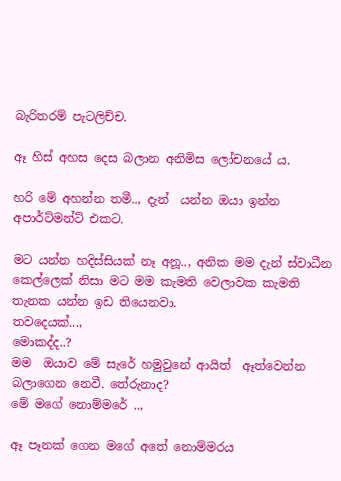බැරිතරම් පැටලිච්ච.

ඈ හිස් අහස දෙස බලාන අනිමිස ලෝචනයේ ය.

හරි මේ අහන්න තමී.., දැන්  යන්න ඔයා ඉන්න අපාර්ට්මන්ට් එකට.

මට යන්න හදිස්සියක් නෑ අනූ.., අනික මම දැන් ස්වාධීන කෙල්ලෙක් නිසා මට මම කැමති වෙලාවක කැමති තැනක යන්න ඉඩ තියෙනවා.
තවදෙයක්...,
මොකද්ද..?
මම  ඔයාව මේ සැරේ හමුවුනේ ආයිත්  ඈත්වෙන්න බලාගෙන නෙවී. තේරුනාද?
මේ මගේ නොම්මරේ ..,

ඈ පෑනක් ගෙන මගේ අතේ නොම්මරය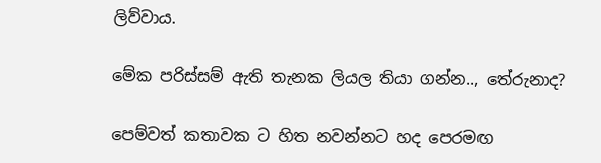ලිව්වාය.

මේක පරිස්සම් ඇති තැනක ලියල තියා ගන්න.., තේරුනාද?

පෙම්වත් කතාවක ට හිත නවන්නට හද පෙරමඟ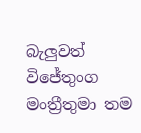බැලුවත් විජේතුංග මංත්‍රීතුමා තම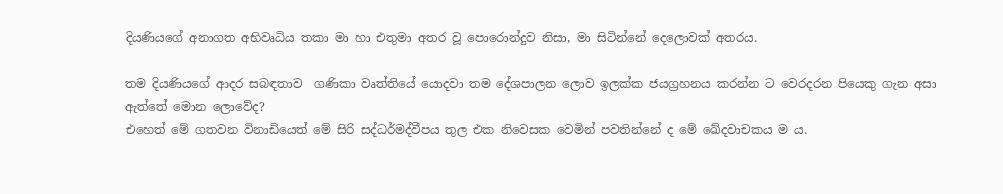දියණියගේ අනාගත අභිවෘධිය තකා මා හා එතුමා අතර වූ පොරොන්දුව නිසා, මා සිටින්නේ දෙලොවක් අතරය.

තම දියණියගේ ආදර සබඳතාව  ගණිකා වෘත්තියේ යොදවා තම දේශපාලන ලොව ඉලක්ක ජයග්‍රහනය කරන්න ට වෙරදරන පියෙකු ගැන අසා ඇත්තේ මොන ලොවේද?
එහෙත් මේ ගතවන විනාඩියෙත් මේ සිරි සද්ධර්මද්වීපය තුල එක නිවෙසක වෙමින් පවතින්නේ ද මේ ඛේදවාචකය ම ය.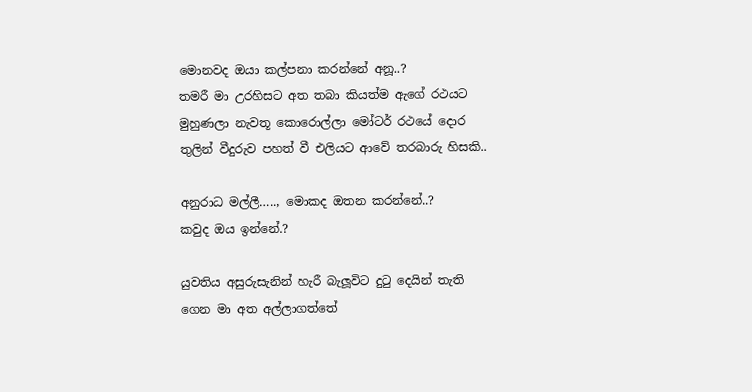මොනවද ඔයා කල්පනා කරන්නේ අනූ..?
තමරී මා උරහිසට අත තබා කියත්ම ඇගේ රථයට මුහුණලා නැවතූ කොරොල්ලා මෝටර් රථයේ දොර තුලින් වීදුරුව පහත් වී එලියට ආවේ තරබාරු හිසකි..

අනුරාධ මල්ලී….., මොකද ඔතන කරන්නේ..?
කවුද ඔය ඉන්නේ.?

යුවතිය අසුරුසැනින් හැරී බැලූවිට දුටු දෙයින් තැති ගෙන මා අත අල්ලාගත්තේ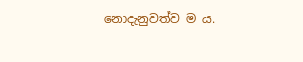නොදැනුවත්ව ම ය.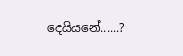දෙයියනේ......?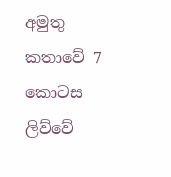අමුතු කතාවේ 7 කොටස ලිව්වේ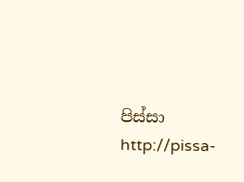පිස්සා
http://pissa-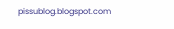pissublog.blogspot.com